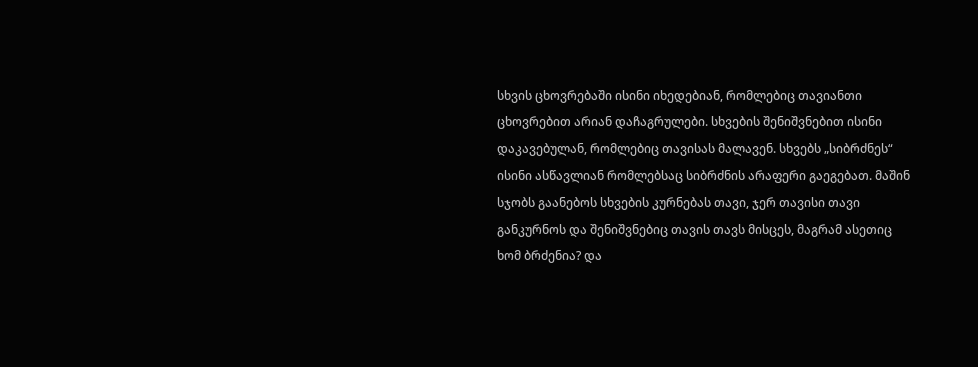სხვის ცხოვრებაში ისინი იხედებიან, რომლებიც თავიანთი ცხოვრებით არიან დაჩაგრულები. სხვების შენიშვნებით ისინი დაკავებულან, რომლებიც თავისას მალავენ. სხვებს „სიბრძნეს“ ისინი ასწავლიან რომლებსაც სიბრძნის არაფერი გაეგებათ. მაშინ სჯობს გაანებოს სხვების კურნებას თავი, ჯერ თავისი თავი განკურნოს და შენიშვნებიც თავის თავს მისცეს, მაგრამ ასეთიც ხომ ბრძენია? და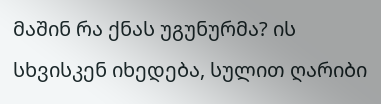მაშინ რა ქნას უგუნურმა? ის სხვისკენ იხედება, სულით ღარიბი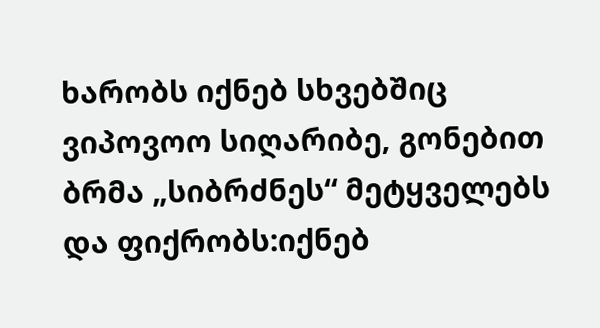ხარობს იქნებ სხვებშიც ვიპოვოო სიღარიბე, გონებით ბრმა „სიბრძნეს“ მეტყველებს და ფიქრობს:იქნებ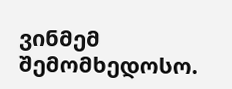ვინმემ შემომხედოსო.